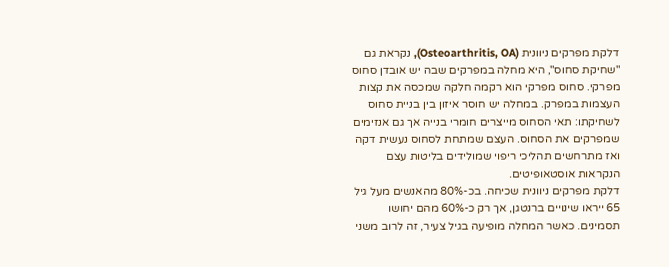דלקת מפרקים ניוונית (Osteoarthritis, OA), נקראת גם "שחיקת סחוס", היא מחלה במפרקים שבה יש אובדן סחוס מפרקי. סחוס מפרקי הוא רקמה חלקה שמכסה את קצות העצמות במפרק. במחלה יש חוסר איזון בין בניית סחוס לשחיקתו: תאי הסחוס מייצרים חומרי בנייה אך גם אנזימים שמפרקים את הסחוס. העצם שמתחת לסחוס נעשית דקה ואז מתרחשים תהליכי ריפוי שמולידים בליטות עצם הנקראות אוסטאופיטים.
דלקת מפרקים ניוונית שכיחה. בכ-80% מהאנשים מעל גיל 65 ייראו שינויים ברנטגן, אך רק כ-60% מהם יחושו תסמינים. כאשר המחלה מופיעה בגיל צעיר, זה לרוב משני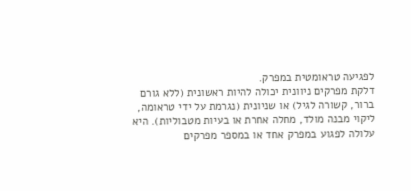לפגיעה טראומטית במפרק.
דלקת מפרקים ניוונית יכולה להיות ראשונית (ללא גורם ברור, קשורה לגיל) או שניונית (נגרמת על ידי טראומה, ליקוי מבנה מולד, מחלה אחרת או בעיות מטבוליות). היא עלולה לפגוע במפרק אחד או במספר מפרקים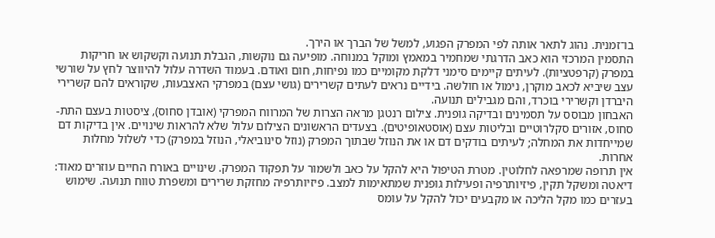בו־זמנית. נהוג לתאר אותה לפי המפרק הפגוע, למשל של הברך או הירך.
התסמין המרכזי הוא כאב הדרגתי שמחמיר במאמץ ומוקל במנוחה. מופיעה גם נוקשות, הגבלת תנועה וקשקוש או חריקות במפרק (קרפטציות). לעיתים קיימים סימני דלקת מקומיים כמו נפיחות, חום ואודם. בעמוד השדרה עלול להיווצר לחץ על שורשי עצב שיביא לכאב מוקרן, נימול או חולשה. בידיים נראים לעתים קשרירים (גושי עצם) במפרקי האצבעות, שקוראים להם קשרירי היברדן וקשרירי בוכרד, והם מגבילים תנועה.
האבחון מבוסס על תסמינים ובדיקה גופנית. צילום רנטגן מראה הצרות של המרווח המפרקי (אובדן סחוס), ציסטות בעצם התת-סחוס, אזורים סקלרוטיים ובליטות עצם (אוסטאופיטים). בצעדים הראשונים הצילום עלול שלא להראות שינויים. אין בדיקות דם שמייחדות את המחלה; לעיתים בודקים דם או את הנוזל שבתוך המפרק (נוזל סינוביאלי, הנוזל במפרק) כדי לשלול מחלות אחרות.
אין תרופה שמרפאה לחלוטין. מטרת הטיפול היא להקל על כאב ולשמור על תפקוד המפרק. שינויים באורח החיים עוזרים מאוד: דיאטה ומשקל תקין, פיזיותרפיה ופעילות גופנית שמתאימות למצב. פיזיותרפיה מחזקת שרירים ומשפרת טווח תנועה. שימוש בעזרים כמו מקל הליכה או מקבעים יכול להקל על עומס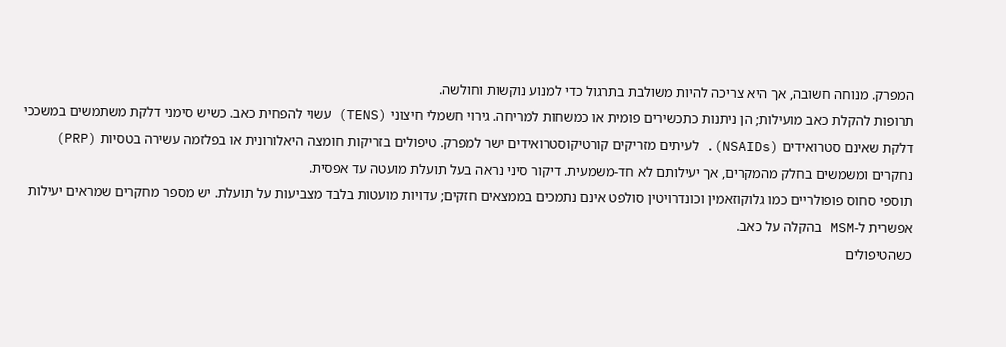המפרק. מנוחה חשובה, אך היא צריכה להיות משולבת בתרגול כדי למנוע נוקשות וחולשה.
תרופות להקלת כאב מועילות; הן ניתנות כתכשירים פומית או כמשחות למריחה. גירוי חשמלי חיצוני (TENS) עשוי להפחית כאב. כשיש סימני דלקת משתמשים במשככי דלקת שאינם סטרואידים (NSAIDs). לעיתים מזריקים קורטיקוסטרואידים ישר למפרק. טיפולים בזריקות חומצה היאלורונית או בפלזמה עשירה בטסיות (PRP) נחקרים ומשמשים בחלק מהמקרים, אך יעילותם לא חד-משמעית. דיקור סיני נראה בעל תועלת מועטה עד אפסית.
תוספי סחוס פופולריים כמו גלוקוזאמין וכונדרויטין סולפט אינם נתמכים בממצאים חזקים; עדויות מועטות בלבד מצביעות על תועלת. יש מספר מחקרים שמראים יעילות אפשרית ל-MSM בהקלה על כאב.
כשהטיפולים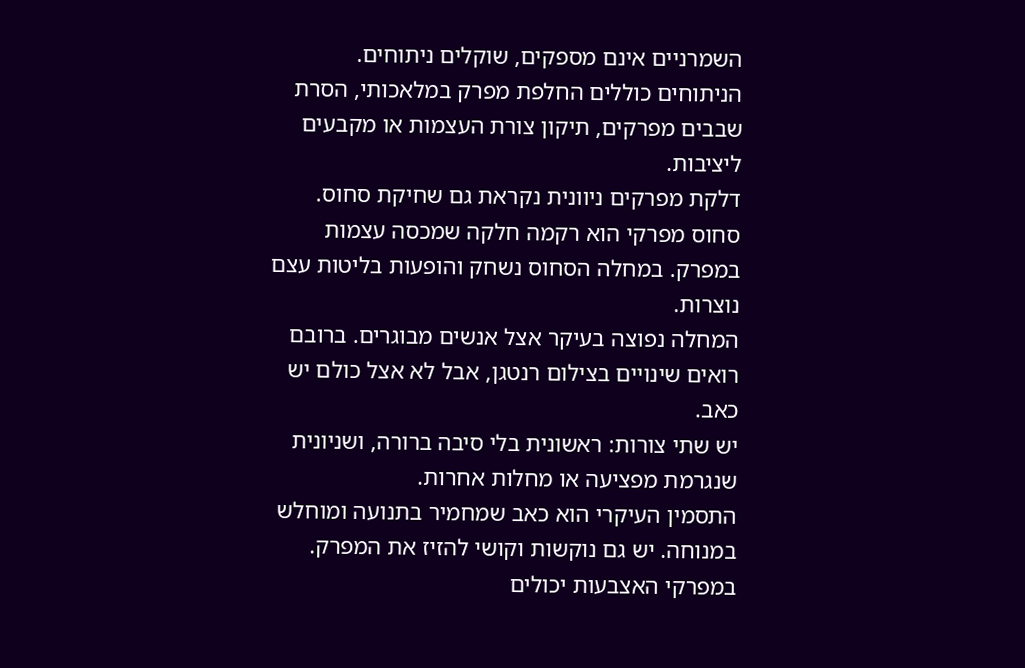השמרניים אינם מספקים, שוקלים ניתוחים. הניתוחים כוללים החלפת מפרק במלאכותי, הסרת שבבים מפרקים, תיקון צורת העצמות או מקבעים ליציבות.
דלקת מפרקים ניוונית נקראת גם שחיקת סחוס. סחוס מפרקי הוא רקמה חלקה שמכסה עצמות במפרק. במחלה הסחוס נשחק והופעות בליטות עצם נוצרות.
המחלה נפוצה בעיקר אצל אנשים מבוגרים. ברובם רואים שינויים בצילום רנטגן, אבל לא אצל כולם יש כאב.
יש שתי צורות: ראשונית בלי סיבה ברורה, ושניונית שנגרמת מפציעה או מחלות אחרות.
התסמין העיקרי הוא כאב שמחמיר בתנועה ומוחלש במנוחה. יש גם נוקשות וקושי להזיז את המפרק. במפרקי האצבעות יכולים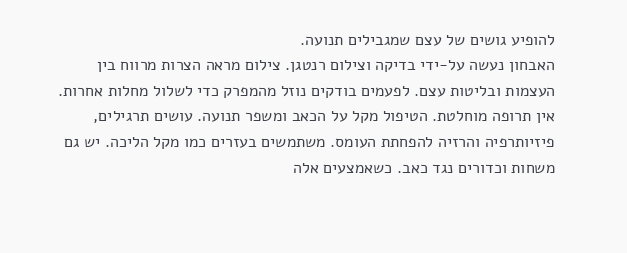להופיע גושים של עצם שמגבילים תנועה.
האבחון נעשה על‑ידי בדיקה וצילום רנטגן. צילום מראה הצרות מרווח בין העצמות ובליטות עצם. לפעמים בודקים נוזל מהמפרק כדי לשלול מחלות אחרות.
אין תרופה מוחלטת. הטיפול מקל על הכאב ומשפר תנועה. עושים תרגילים, פיזיותרפיה והרזיה להפחתת העומס. משתמשים בעזרים כמו מקל הליכה. יש גם משחות וכדורים נגד כאב. כשאמצעים אלה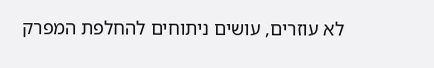לא עוזרים, עושים ניתוחים להחלפת המפרק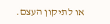או לתיקון העצם.